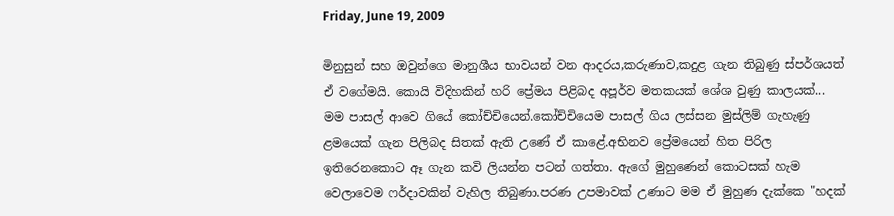Friday, June 19, 2009

මිනුසුන් සහ ඔවුන්ගෙ මානුශීය භාවයන් වන ආදරය,කරුණාව,කදුළ ගැන තිබුණු ස්පර්ශයත් ඒ වගේමයි. කොයි විදිහකින් හරි ප්‍රේමය පිළිබද අපූර්ව මතකයක් ශේශ වුණු කාලයක්... මම පාසල් ආවෙ ගියේ කෝච්චියෙන්.කෝච්චියෙම පාසල් ගිය ලස්සන මුස්ලිම් ගැහැණු ළමයෙක් ගැන පිලිබද සිතක් ඇති උණේ ඒ කාළේ.අභිනව ප්‍රේමයෙන් හිත පිරිල ඉතිරෙනකොට ඈ ගැන කවි ලියන්න පටන් ගත්තා. ඇගේ මුහුණෙන් කොටසක් හැම වෙලාවෙම ෆර්දාවකින් වැහිල තිබුණා.පරණ උපමාවක් උණාට මම ඒ මුහුණ දැක්කෙ "හදක්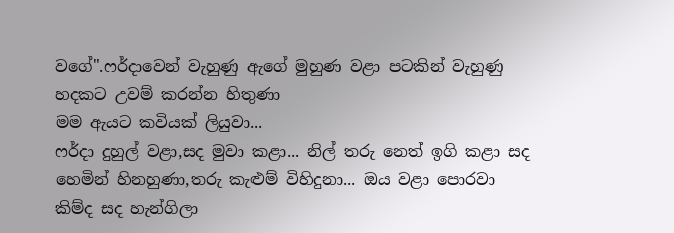වගේ".ෆර්දාවෙන් වැහුණු ඇගේ මුහුණ වළා පටකින් වැහුණු හදකට උවම් කරන්න හිතුණා
මම ඇයට කවියක් ලියුවා...
ෆර්දා දුහුල් වළා,සද මුවා කළා... නිල් තරු නෙත් ඉගි කළා සද හෙමින් හිනහුණා,තරු කැළුම් විහිදුනා... ඔය වළා පොරවා කිම්ද සද හැන්ගිලා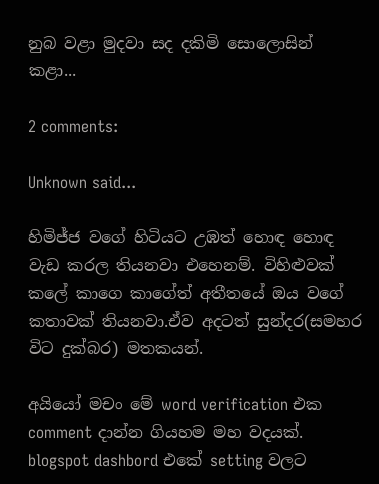නුබ වළා මුදවා සද දකිමි සොලොසින් කළා...

2 comments:

Unknown said...

හිමිජ්ජ වගේ හිටියට උඹත් හොඳ හොඳ වැඩ කරල තියනවා එහෙනම්. විහිළුවක් කලේ කාගෙ කාගේත් අතීතයේ ඔය වගේ කතාවක් තියනවා.ඒව අදටත් සුන්දර(සමහර විට දුක්බර) මතකයන්.

අයියෝ මචං මේ word verification එක comment දාන්න ගියහම මහ වදයක්. blogspot dashbord එකේ setting වලට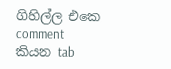ගිහිල්ල එකෙ comment කියන tab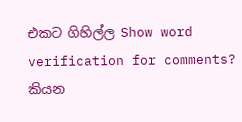එකට ගිහිල්ල Show word verification for comments? කියන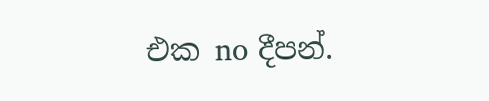එක no දීපන්.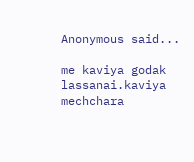Anonymous said...

me kaviya godak lassanai.kaviya mechchara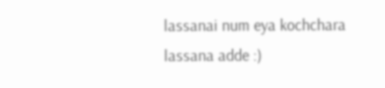lassanai num eya kochchara lassana adde :)